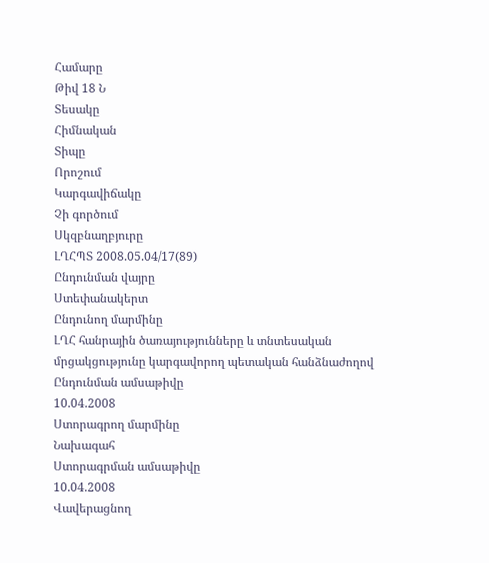Համարը
Թիվ 18 Ն
Տեսակը
Հիմնական
Տիպը
Որոշում
Կարգավիճակը
Չի գործում
Սկզբնաղբյուրը
ԼՂՀՊՏ 2008.05.04/17(89)
Ընդունման վայրը
Ստեփանակերտ
Ընդունող մարմինը
ԼՂՀ հանրային ծառայությունները և տնտեսական մրցակցությունը կարգավորող պետական հանձնաժողով
Ընդունման ամսաթիվը
10.04.2008
Ստորագրող մարմինը
Նախագահ
Ստորագրման ամսաթիվը
10.04.2008
Վավերացնող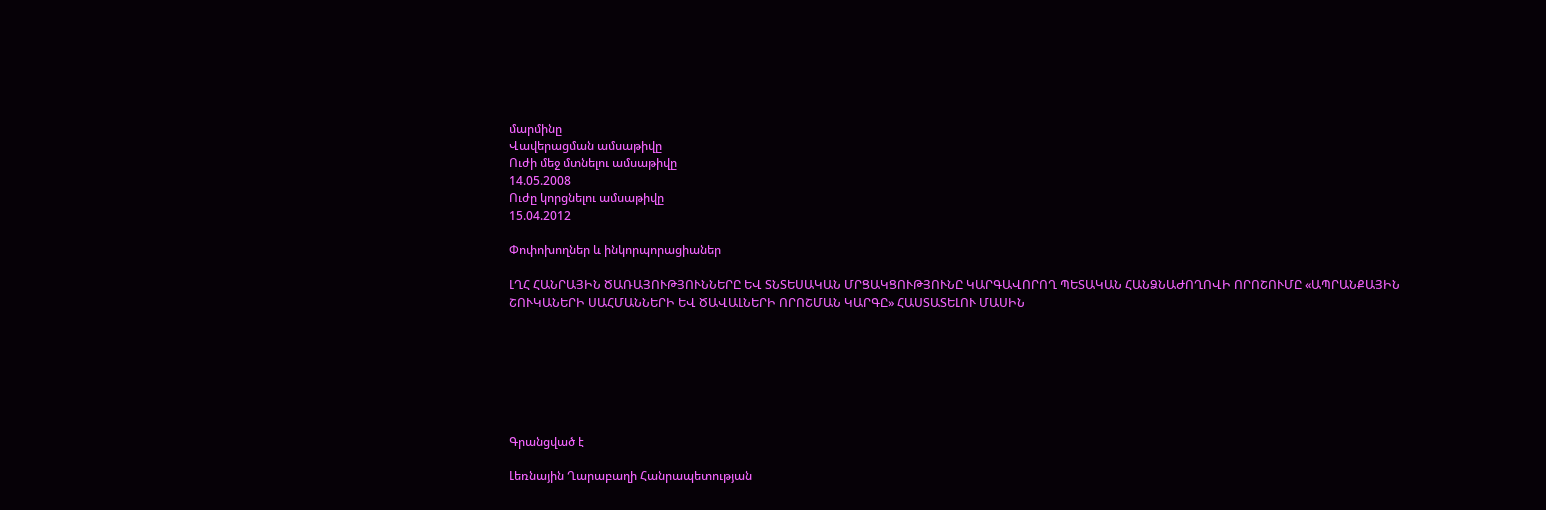մարմինը
Վավերացման ամսաթիվը
Ուժի մեջ մտնելու ամսաթիվը
14.05.2008
Ուժը կորցնելու ամսաթիվը
15.04.2012

Փոփոխողներ և ինկորպորացիաներ

ԼՂՀ ՀԱՆՐԱՅԻՆ ԾԱՌԱՅՈՒԹՅՈՒՆՆԵՐԸ ԵՎ ՏՆՏԵՍԱԿԱՆ ՄՐՑԱԿՑՈՒԹՅՈՒՆԸ ԿԱՐԳԱՎՈՐՈՂ ՊԵՏԱԿԱՆ ՀԱՆՁՆԱԺՈՂՈՎԻ ՈՐՈՇՈՒՄԸ «ԱՊՐԱՆՔԱՅԻՆ ՇՈՒԿԱՆԵՐԻ ՍԱՀՄԱՆՆԵՐԻ ԵՎ ԾԱՎԱԼՆԵՐԻ ՈՐՈՇՄԱՆ ԿԱՐԳԸ» ՀԱՍՏԱՏԵԼՈՒ ՄԱՍԻՆ







Գրանցված է

Լեռնային Ղարաբաղի Հանրապետության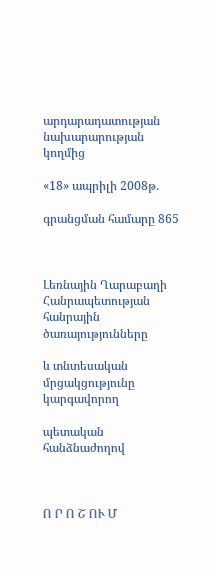արդարադատության նախարարության կողմից

«18» ապրիլի 2008թ.

գրանցման համարը 865



Լեռնային Ղարաբաղի Հանրապետության հանրային ծառայությունները

և տնտեսական մրցակցությունը կարգավորող

պետական հանձնաժողով



Ո Ր Ո Շ ՈՒ Մ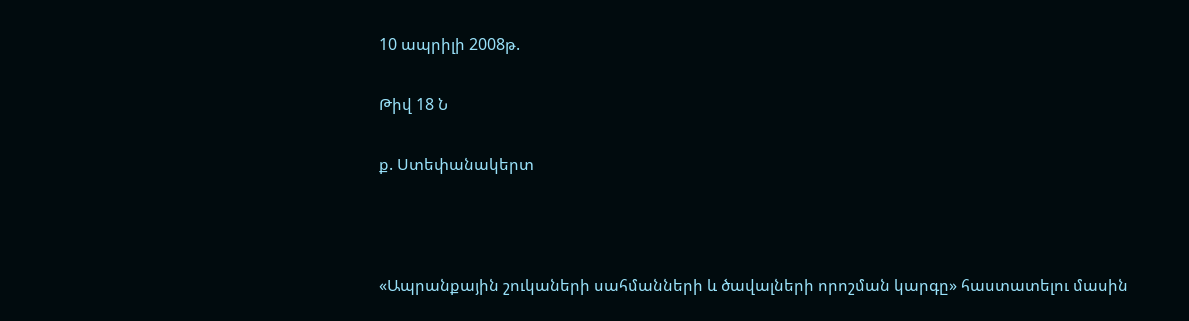10 ապրիլի 2008թ.

Թիվ 18 Ն

ք. Ստեփանակերտ



«Ապրանքային շուկաների սահմանների և ծավալների որոշման կարգը» հաստատելու մասին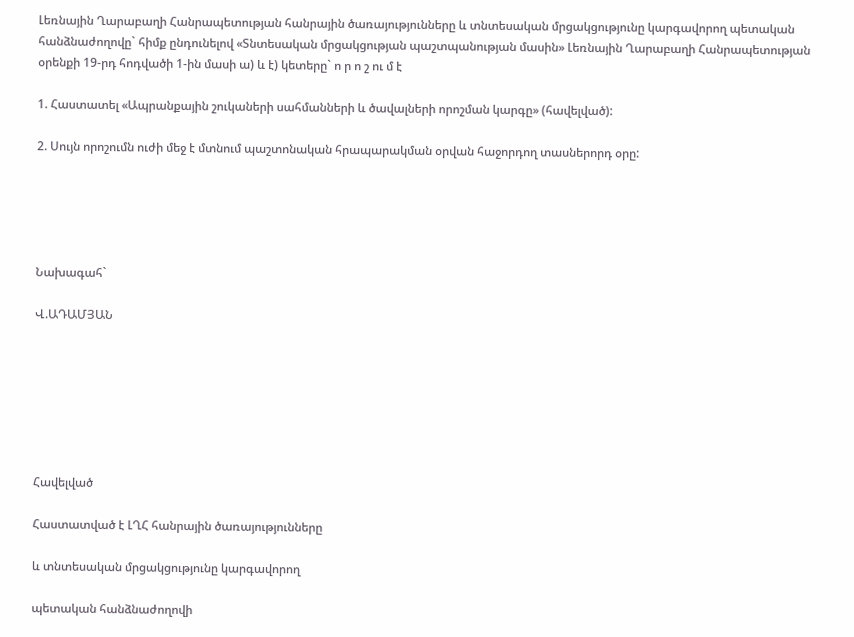Լեռնային Ղարաբաղի Հանրապետության հանրային ծառայությունները և տնտեսական մրցակցությունը կարգավորող պետական հանձնաժողովը` հիմք ընդունելով «Տնտեսական մրցակցության պաշտպանության մասին» Լեռնային Ղարաբաղի Հանրապետության օրենքի 19-րդ հոդվածի 1-ին մասի ա) և է) կետերը` ո ր ո շ ու մ է

1. Հաստատել «Ապրանքային շուկաների սահմանների և ծավալների որոշման կարգը» (հավելված):

2. Սույն որոշումն ուժի մեջ է մտնում պաշտոնական հրապարակման օրվան հաջորդող տասներորդ օրը:





Նախագահ`

Վ.ԱԴԱՄՅԱՆ







Հավելված

Հաստատված է ԼՂՀ հանրային ծառայությունները

և տնտեսական մրցակցությունը կարգավորող

պետական հանձնաժողովի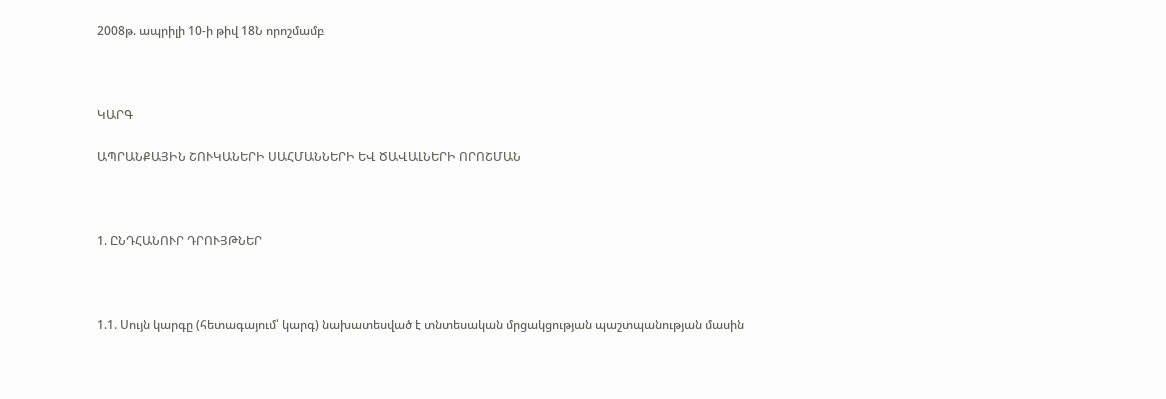2008թ. ապրիլի 10-ի թիվ 18Ն որոշմամբ



ԿԱՐԳ

ԱՊՐԱՆՔԱՅԻՆ ՇՈՒԿԱՆԵՐԻ ՍԱՀՄԱՆՆԵՐԻ ԵՎ ԾԱՎԱԼՆԵՐԻ ՈՐՈՇՄԱՆ



1. ԸՆԴՀԱՆՈՒՐ ԴՐՈՒՅԹՆԵՐ



1.1. Սույն կարգը (հետագայում՝ կարգ) նախատեսված է տնտեսական մրցակցության պաշտպանության մասին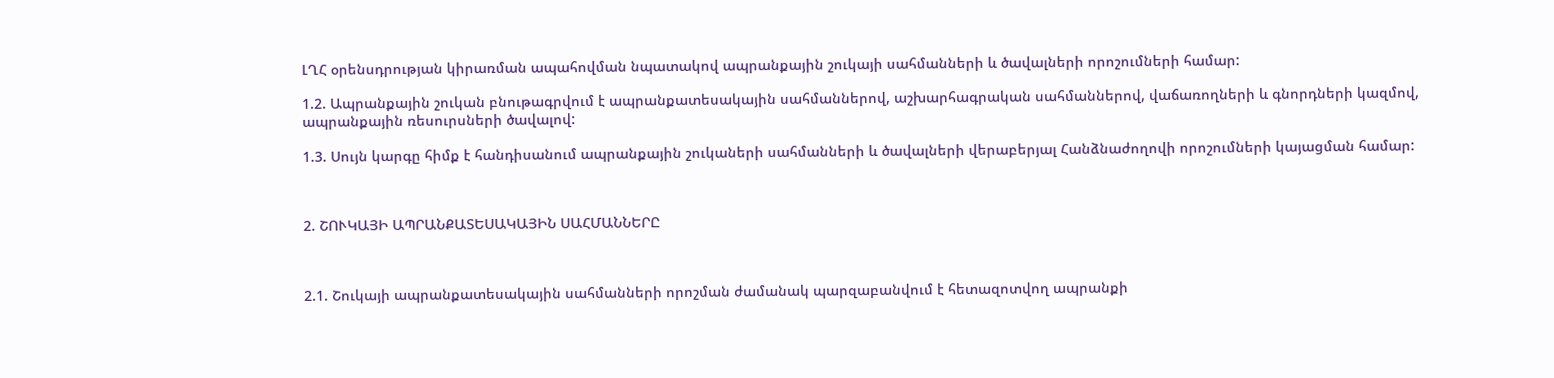ԼՂՀ օրենսդրության կիրառման ապահովման նպատակով ապրանքային շուկայի սահմանների և ծավալների որոշումների համար:

1.2. Ապրանքային շուկան բնութագրվում է ապրանքատեսակային սահմաններով, աշխարհագրական սահմաններով, վաճառողների և գնորդների կազմով, ապրանքային ռեսուրսների ծավալով:

1.3. Սույն կարգը հիմք է հանդիսանում ապրանքային շուկաների սահմանների և ծավալների վերաբերյալ Հանձնաժողովի որոշումների կայացման համար:



2. ՇՈՒԿԱՅԻ ԱՊՐԱՆՔԱՏԵՍԱԿԱՅԻՆ ՍԱՀՄԱՆՆԵՐԸ



2.1. Շուկայի ապրանքատեսակային սահմանների որոշման ժամանակ պարզաբանվում է հետազոտվող ապրանքի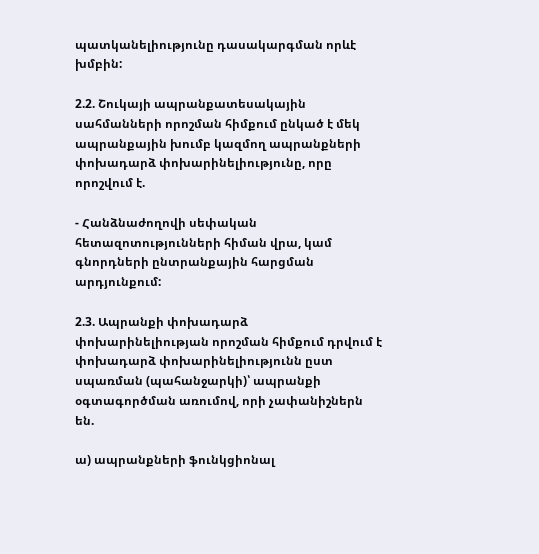պատկանելիությունը դասակարգման որևէ խմբին:

2.2. Շուկայի ապրանքատեսակային սահմանների որոշման հիմքում ընկած է մեկ ապրանքային խումբ կազմող ապրանքների փոխադարձ փոխարինելիությունը, որը որոշվում է.

- Հանձնաժողովի սեփական հետազոտությունների հիման վրա, կամ գնորդների ընտրանքային հարցման արդյունքում:

2.3. Ապրանքի փոխադարձ փոխարինելիության որոշման հիմքում դրվում է փոխադարձ փոխարինելիությունն ըստ սպառման (պահանջարկի)՝ ապրանքի օգտագործման առումով, որի չափանիշներն են.

ա) ապրանքների ֆունկցիոնալ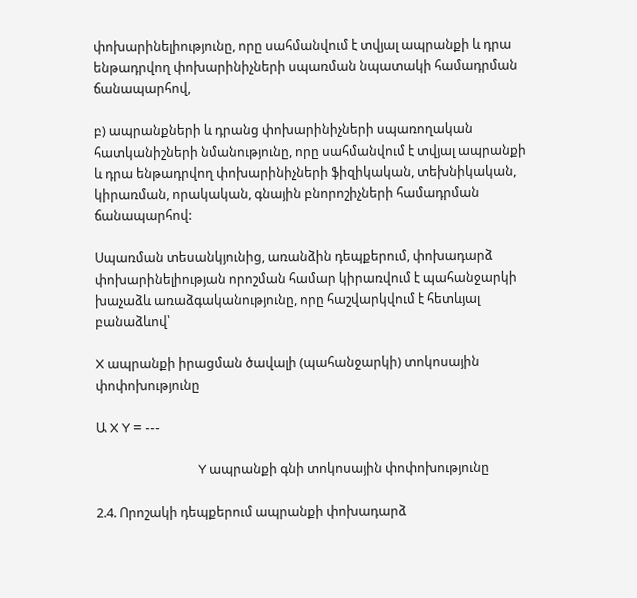փոխարինելիությունը, որը սահմանվում է տվյալ ապրանքի և դրա ենթադրվող փոխարինիչների սպառման նպատակի համադրման ճանապարհով,

բ) ապրանքների և դրանց փոխարինիչների սպառողական հատկանիշների նմանությունը, որը սահմանվում է տվյալ ապրանքի և դրա ենթադրվող փոխարինիչների ֆիզիկական, տեխնիկական, կիրառման, որակական, գնային բնորոշիչների համադրման ճանապարհով:

Սպառման տեսանկյունից, առանձին դեպքերում, փոխադարձ փոխարինելիության որոշման համար կիրառվում է պահանջարկի խաչաձև առաձգականությունը, որը հաշվարկվում է հետևյալ բանաձևով՝

X ապրանքի իրացման ծավալի (պահանջարկի) տոկոսային փոփոխությունը

Ա X Y = ---

                                  Y ապրանքի գնի տոկոսային փոփոխությունը

2.4. Որոշակի դեպքերում ապրանքի փոխադարձ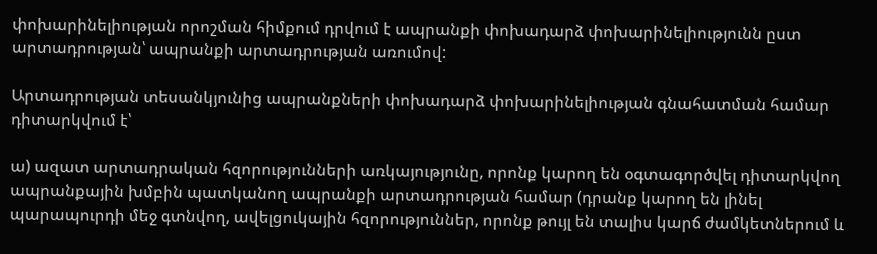փոխարինելիության որոշման հիմքում դրվում է ապրանքի փոխադարձ փոխարինելիությունն ըստ արտադրության՝ ապրանքի արտադրության առումով:

Արտադրության տեսանկյունից ապրանքների փոխադարձ փոխարինելիության գնահատման համար դիտարկվում է՝

ա) ազատ արտադրական հզորությունների առկայությունը, որոնք կարող են օգտագործվել դիտարկվող ապրանքային խմբին պատկանող ապրանքի արտադրության համար (դրանք կարող են լինել պարապուրդի մեջ գտնվող, ավելցուկային հզորություններ, որոնք թույլ են տալիս կարճ ժամկետներում և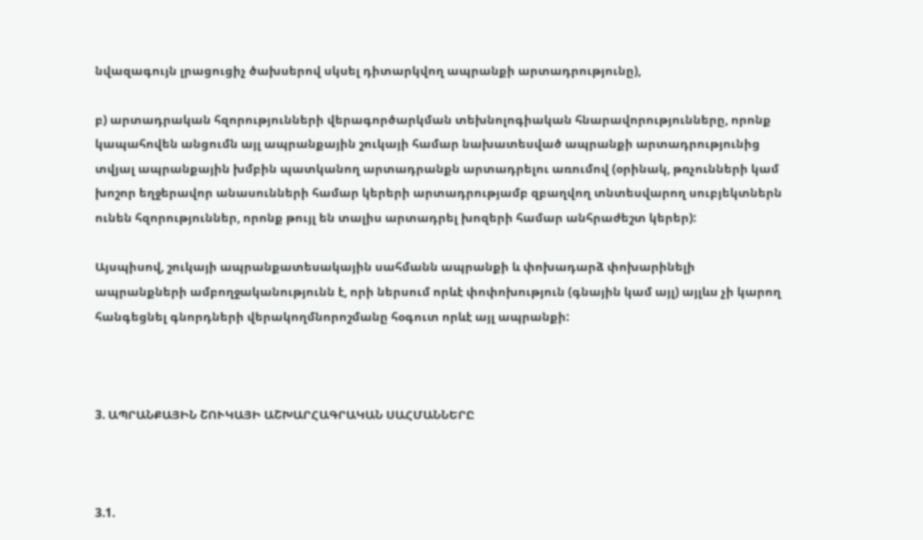նվազագույն լրացուցիչ ծախսերով սկսել դիտարկվող ապրանքի արտադրությունը),

բ) արտադրական հզորությունների վերագործարկման տեխնոլոգիական հնարավորությունները, որոնք կապահովեն անցումն այլ ապրանքային շուկայի համար նախատեսված ապրանքի արտադրությունից տվյալ ապրանքային խմբին պատկանող արտադրանքն արտադրելու առումով (օրինակ, թռչունների կամ խոշոր եղջերավոր անասունների համար կերերի արտադրությամբ զբաղվող տնտեսվարող սուբյեկտներն ունեն հզորություններ, որոնք թույլ են տալիս արտադրել խոզերի համար անհրաժեշտ կերեր):

Այսպիսով, շուկայի ապրանքատեսակային սահմանն ապրանքի և փոխադարձ փոխարինելի ապրանքների ամբողջականությունն է, որի ներսում որևէ փոփոխություն (գնային կամ այլ) այլևս չի կարող հանգեցնել գնորդների վերակողմնորոշմանը հօգուտ որևէ այլ ապրանքի:



3. ԱՊՐԱՆՔԱՅԻՆ ՇՈՒԿԱՅԻ ԱՇԽԱՐՀԱԳՐԱԿԱՆ ՍԱՀՄԱՆՆԵՐԸ



3.1.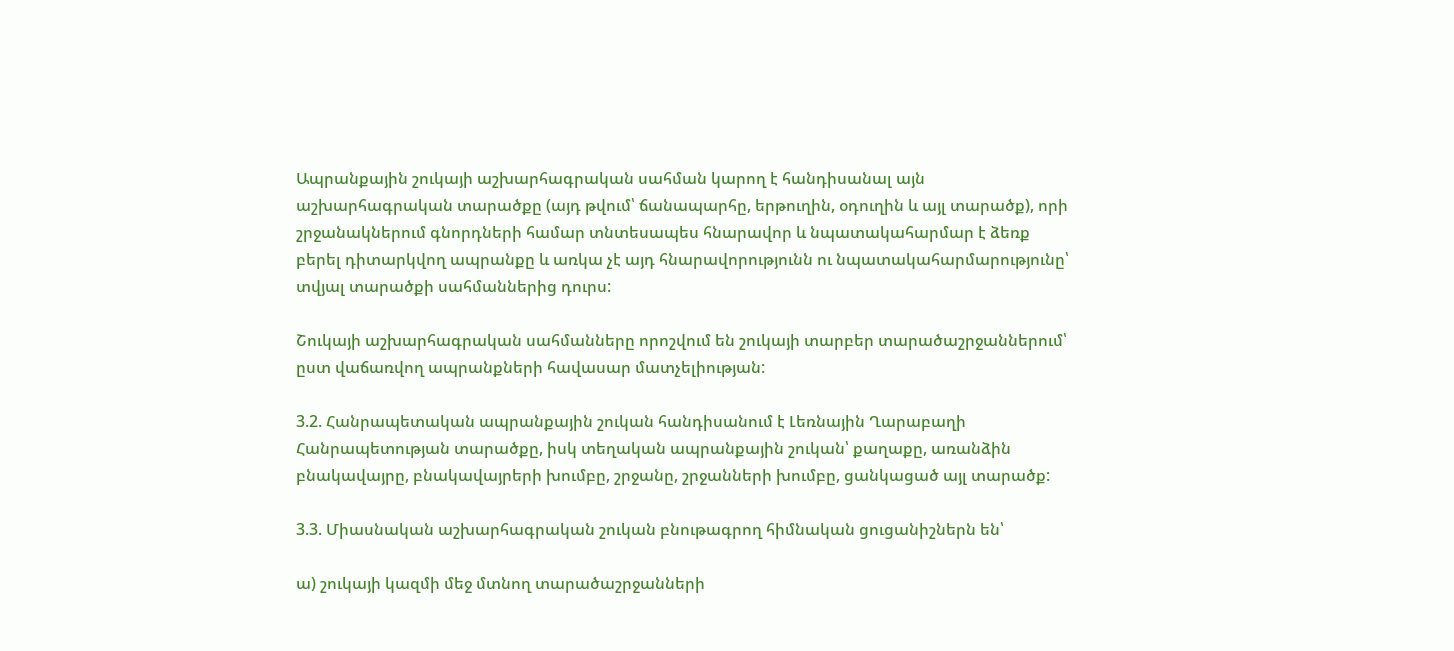Ապրանքային շուկայի աշխարհագրական սահման կարող է հանդիսանալ այն աշխարհագրական տարածքը (այդ թվում՝ ճանապարհը, երթուղին, օդուղին և այլ տարածք), որի շրջանակներում գնորդների համար տնտեսապես հնարավոր և նպատակահարմար է ձեռք բերել դիտարկվող ապրանքը և առկա չէ այդ հնարավորությունն ու նպատակահարմարությունը՝ տվյալ տարածքի սահմաններից դուրս:

Շուկայի աշխարհագրական սահմանները որոշվում են շուկայի տարբեր տարածաշրջաններում՝ ըստ վաճառվող ապրանքների հավասար մատչելիության:

3.2. Հանրապետական ապրանքային շուկան հանդիսանում է Լեռնային Ղարաբաղի Հանրապետության տարածքը, իսկ տեղական ապրանքային շուկան՝ քաղաքը, առանձին բնակավայրը, բնակավայրերի խումբը, շրջանը, շրջանների խումբը, ցանկացած այլ տարածք:

3.3. Միասնական աշխարհագրական շուկան բնութագրող հիմնական ցուցանիշներն են՝

ա) շուկայի կազմի մեջ մտնող տարածաշրջանների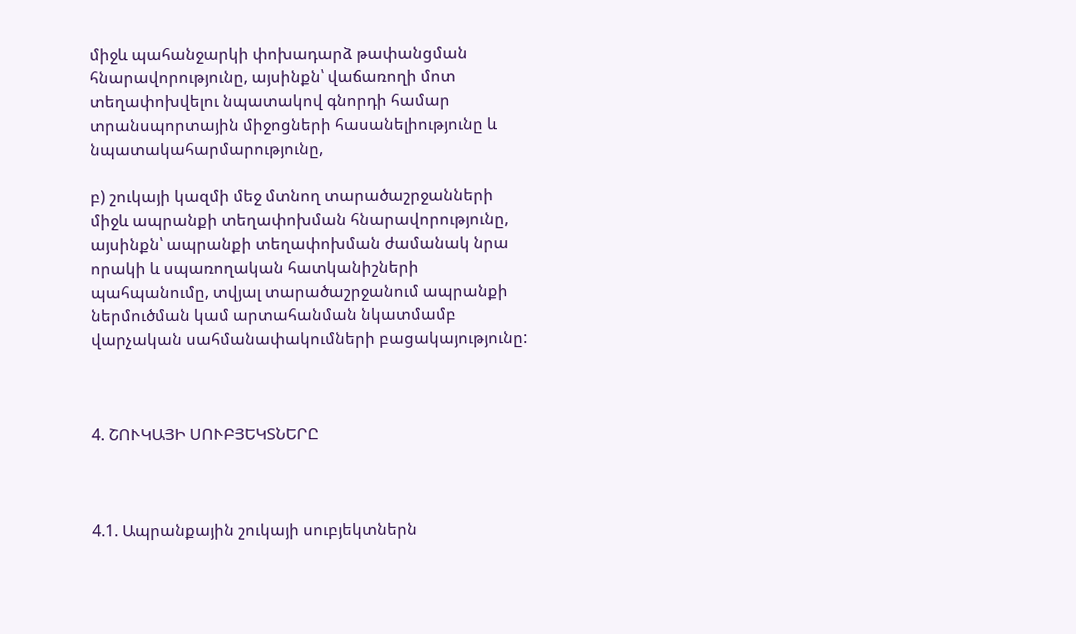միջև պահանջարկի փոխադարձ թափանցման հնարավորությունը, այսինքն՝ վաճառողի մոտ տեղափոխվելու նպատակով գնորդի համար տրանսպորտային միջոցների հասանելիությունը և նպատակահարմարությունը,

բ) շուկայի կազմի մեջ մտնող տարածաշրջանների միջև ապրանքի տեղափոխման հնարավորությունը, այսինքն՝ ապրանքի տեղափոխման ժամանակ նրա որակի և սպառողական հատկանիշների պահպանումը, տվյալ տարածաշրջանում ապրանքի ներմուծման կամ արտահանման նկատմամբ վարչական սահմանափակումների բացակայությունը:



4. ՇՈՒԿԱՅԻ ՍՈՒԲՅԵԿՏՆԵՐԸ



4.1. Ապրանքային շուկայի սուբյեկտներն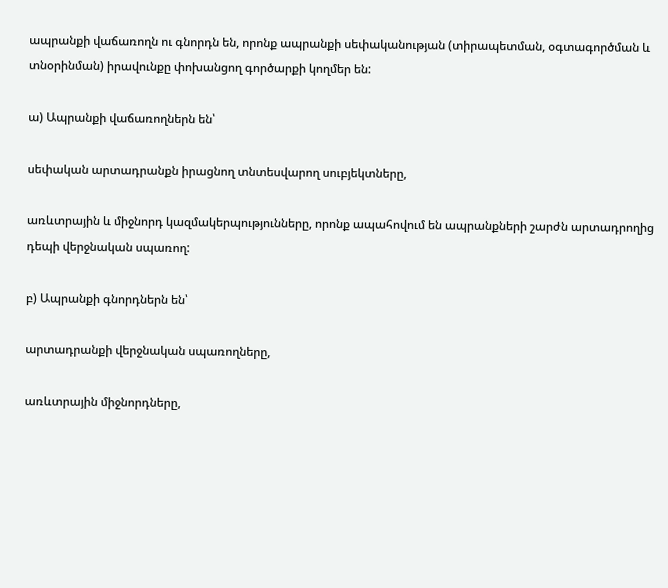ապրանքի վաճառողն ու գնորդն են, որոնք ապրանքի սեփականության (տիրապետման, օգտագործման և տնօրինման) իրավունքը փոխանցող գործարքի կողմեր են:

ա) Ապրանքի վաճառողներն են՝

սեփական արտադրանքն իրացնող տնտեսվարող սուբյեկտները,

առևտրային և միջնորդ կազմակերպությունները, որոնք ապահովում են ապրանքների շարժն արտադրողից դեպի վերջնական սպառող:

բ) Ապրանքի գնորդներն են՝

արտադրանքի վերջնական սպառողները,

առևտրային միջնորդները,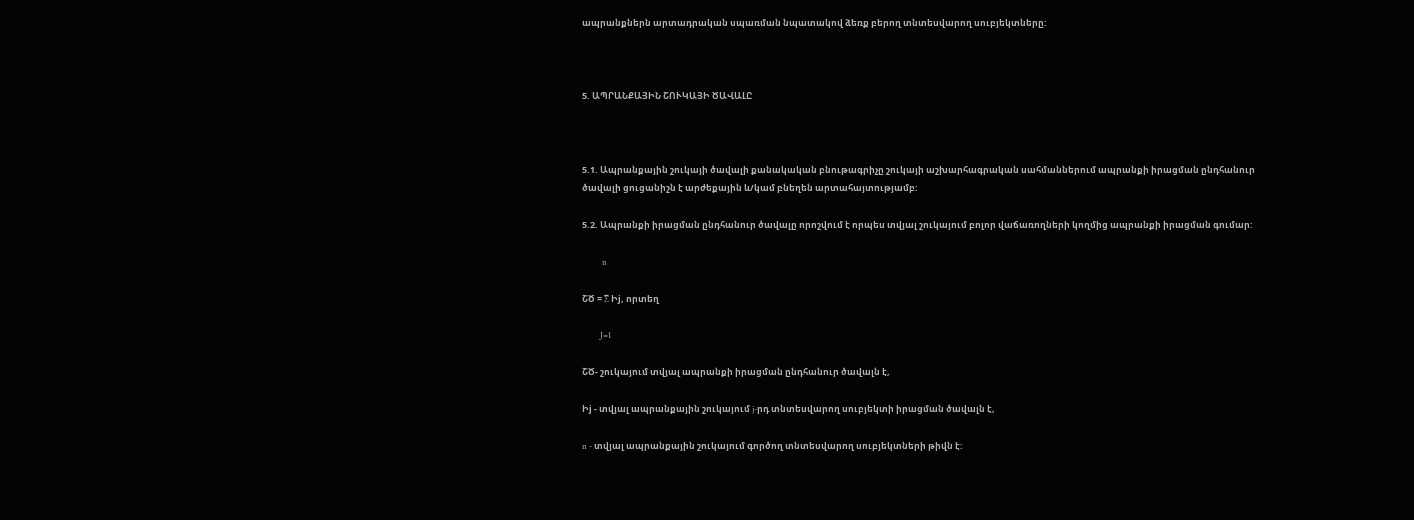ապրանքներն արտադրական սպառման նպատակով ձեռք բերող տնտեսվարող սուբյեկտները:



5. ԱՊՐԱՆՔԱՅԻՆ ՇՈՒԿԱՅԻ ԾԱՎԱԼԸ



5.1. Ապրանքային շուկայի ծավալի քանակական բնութագրիչը շուկայի աշխարհագրական սահմաններում ապրանքի իրացման ընդհանուր ծավալի ցուցանիշն է արժեքային և/կամ բնեղեն արտահայտությամբ:

5.2. Ապրանքի իրացման ընդհանուր ծավալը որոշվում է որպես տվյալ շուկայում բոլոր վաճառողների կողմից ապրանքի իրացման գումար:

          n

ՇԾ = ∑ Իj, որտեղ

         J=1

ՇԾ- շուկայում տվյալ ապրանքի իրացման ընդհանուր ծավալն է,

Իj - տվյալ ապրանքային շուկայում j-րդ տնտեսվարող սուբյեկտի իրացման ծավալն է,

n - տվյալ ապրանքային շուկայում գործող տնտեսվարող սուբյեկտների թիվն է: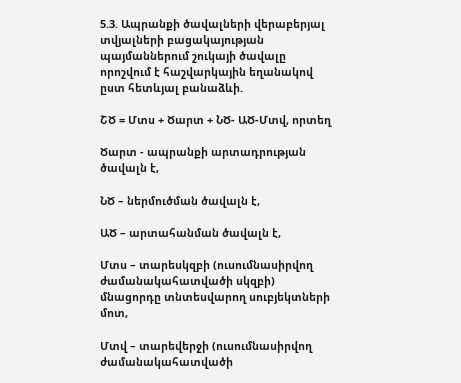5.3. Ապրանքի ծավալների վերաբերյալ տվյալների բացակայության պայմաններում շուկայի ծավալը որոշվում է հաշվարկային եղանակով ըստ հետևյալ բանաձևի.

ՇԾ = Մտս + Ծարտ + ՆԾ- ԱԾ-Մտվ, որտեղ

Ծարտ - ապրանքի արտադրության ծավալն է,

ՆԾ – ներմուծման ծավալն է,

ԱԾ – արտահանման ծավալն է,

Մտս – տարեսկզբի (ուսումնասիրվող ժամանակահատվածի սկզբի) մնացորդը տնտեսվարող սուբյեկտների մոտ,

Մտվ – տարեվերջի (ուսումնասիրվող ժամանակահատվածի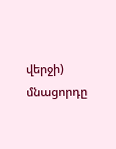վերջի) մնացորդը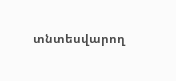տնտեսվարող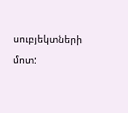սուբյեկտների մոտ: